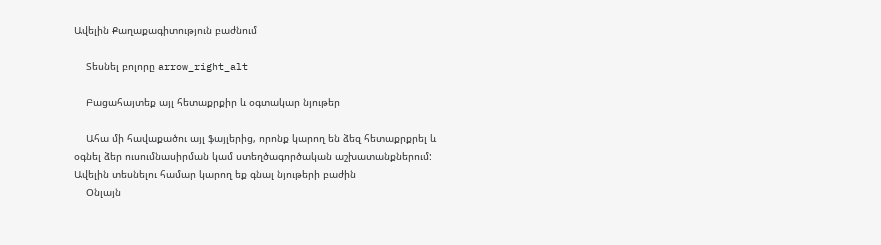Ավելին Քաղաքագիտություն բաժնում

    Տեսնել բոլորը arrow_right_alt

    Բացահայտեք այլ հետաքրքիր և օգտակար նյութեր

    Ահա մի հավաքածու այլ ֆայլերից, որոնք կարող են ձեզ հետաքրքրել և օգնել ձեր ուսումնասիրման կամ ստեղծագործական աշխատանքներում: Ավելին տեսնելու համար կարող եք գնալ նյութերի բաժին
    Օնլայն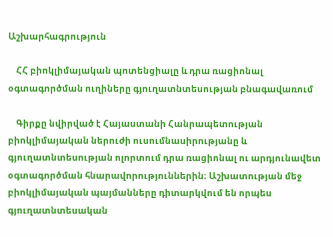Աշխարհագրություն

    ՀՀ բիոկլիմայական պոտենցիալը և դրա ռացիոնալ օգտագործման ուղիները գյուղատնտեսության բնագավառում

    Գիրքը նվիրված է Հայաստանի Հանրապետության բիոկլիմայական ներուժի ուսումնասիրությանը և գյուղատնտեսության ոլորտում դրա ռացիոնալ ու արդյունավետ օգտագործման հնարավորություններին։ Աշխատության մեջ բիոկլիմայական պայմանները դիտարկվում են որպես գյուղատնտեսական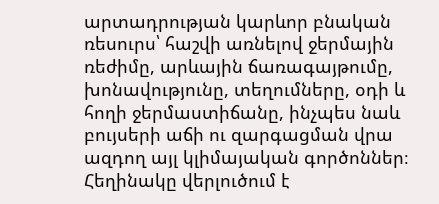արտադրության կարևոր բնական ռեսուրս՝ հաշվի առնելով ջերմային ռեժիմը, արևային ճառագայթումը, խոնավությունը, տեղումները, օդի և հողի ջերմաստիճանը, ինչպես նաև բույսերի աճի ու զարգացման վրա ազդող այլ կլիմայական գործոններ։ Հեղինակը վերլուծում է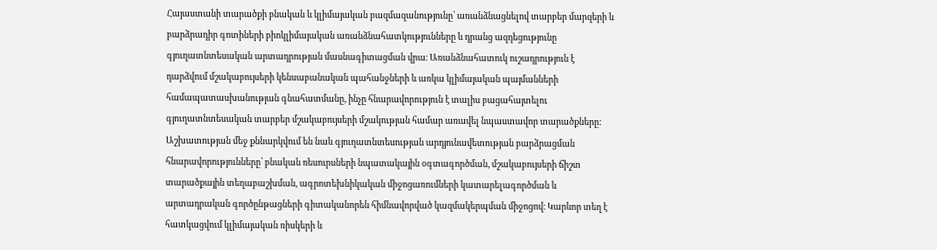Հայաստանի տարածքի բնական և կլիմայական բազմազանությունը՝ առանձնացնելով տարբեր մարզերի և բարձրադիր գոտիների բիոկլիմայական առանձնահատկությունները և դրանց ազդեցությունը գյուղատնտեսական արտադրության մասնագիտացման վրա։ Առանձնահատուկ ուշադրություն է դարձվում մշակաբույսերի կենսաբանական պահանջների և առկա կլիմայական պայմանների համապատասխանության գնահատմանը, ինչը հնարավորություն է տալիս բացահայտելու գյուղատնտեսական տարբեր մշակաբույսերի մշակության համար առավել նպաստավոր տարածքները։ Աշխատության մեջ քննարկվում են նաև գյուղատնտեսության արդյունավետության բարձրացման հնարավորությունները՝ բնական ռեսուրսների նպատակային օգտագործման, մշակաբույսերի ճիշտ տարածքային տեղաբաշխման, ագրոտեխնիկական միջոցառումների կատարելագործման և արտադրական գործընթացների գիտականորեն հիմնավորված կազմակերպման միջոցով։ Կարևոր տեղ է հատկացվում կլիմայական ռիսկերի և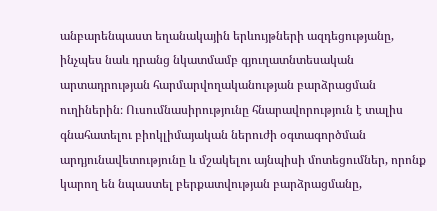անբարենպաստ եղանակային երևույթների ազդեցությանը, ինչպես նաև դրանց նկատմամբ գյուղատնտեսական արտադրության հարմարվողականության բարձրացման ուղիներին։ Ուսումնասիրությունը հնարավորություն է տալիս գնահատելու բիոկլիմայական ներուժի օգտագործման արդյունավետությունը և մշակելու այնպիսի մոտեցումներ, որոնք կարող են նպաստել բերքատվության բարձրացմանը,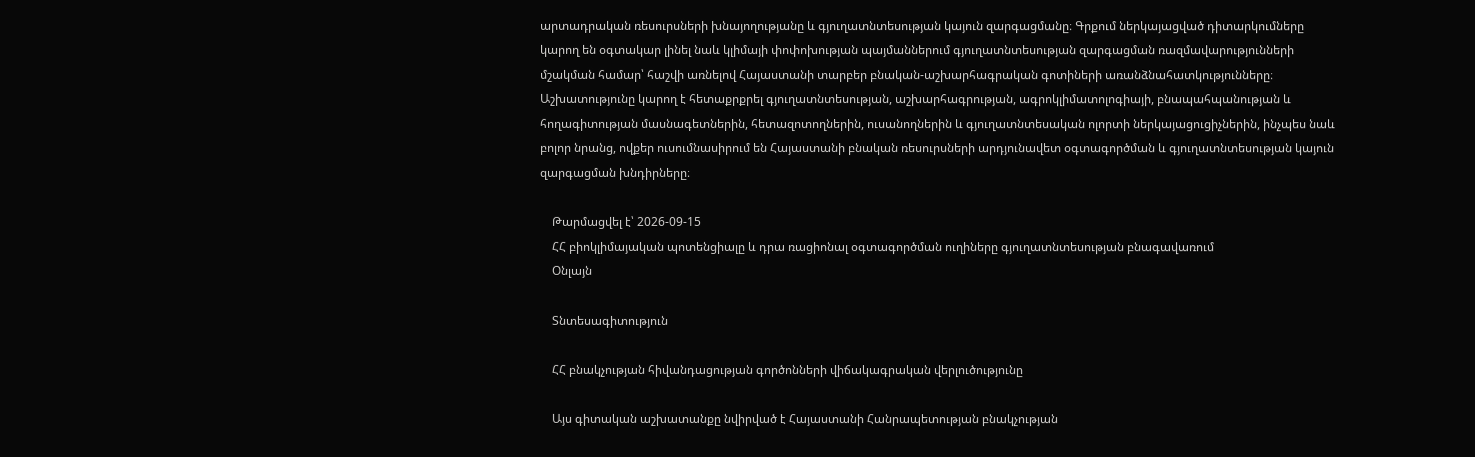արտադրական ռեսուրսների խնայողությանը և գյուղատնտեսության կայուն զարգացմանը։ Գրքում ներկայացված դիտարկումները կարող են օգտակար լինել նաև կլիմայի փոփոխության պայմաններում գյուղատնտեսության զարգացման ռազմավարությունների մշակման համար՝ հաշվի առնելով Հայաստանի տարբեր բնական-աշխարհագրական գոտիների առանձնահատկությունները։ Աշխատությունը կարող է հետաքրքրել գյուղատնտեսության, աշխարհագրության, ագրոկլիմատոլոգիայի, բնապահպանության և հողագիտության մասնագետներին, հետազոտողներին, ուսանողներին և գյուղատնտեսական ոլորտի ներկայացուցիչներին, ինչպես նաև բոլոր նրանց, ովքեր ուսումնասիրում են Հայաստանի բնական ռեսուրսների արդյունավետ օգտագործման և գյուղատնտեսության կայուն զարգացման խնդիրները։

    Թարմացվել է՝ 2026-09-15
    ՀՀ բիոկլիմայական պոտենցիալը և դրա ռացիոնալ օգտագործման ուղիները գյուղատնտեսության բնագավառում
    Օնլայն

    Տնտեսագիտություն

    ՀՀ բնակչության հիվանդացության գործոնների վիճակագրական վերլուծությունը

    Այս գիտական աշխատանքը նվիրված է Հայաստանի Հանրապետության բնակչության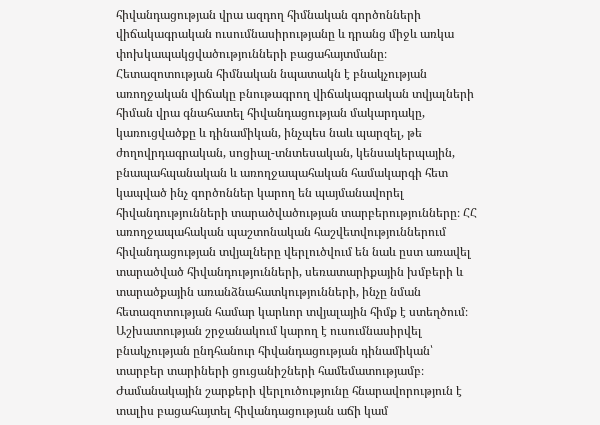հիվանդացության վրա ազդող հիմնական գործոնների վիճակագրական ուսումնասիրությանը և դրանց միջև առկա փոխկապակցվածությունների բացահայտմանը։ Հետազոտության հիմնական նպատակն է բնակչության առողջական վիճակը բնութագրող վիճակագրական տվյալների հիման վրա գնահատել հիվանդացության մակարդակը, կառուցվածքը և դինամիկան, ինչպես նաև պարզել, թե ժողովրդագրական, սոցիալ-տնտեսական, կենսակերպային, բնապահպանական և առողջապահական համակարգի հետ կապված ինչ գործոններ կարող են պայմանավորել հիվանդությունների տարածվածության տարբերությունները։ ՀՀ առողջապահական պաշտոնական հաշվետվություններում հիվանդացության տվյալները վերլուծվում են նաև ըստ առավել տարածված հիվանդությունների, սեռատարիքային խմբերի և տարածքային առանձնահատկությունների, ինչը նման հետազոտության համար կարևոր տվյալային հիմք է ստեղծում։ Աշխատության շրջանակում կարող է ուսումնասիրվել բնակչության ընդհանուր հիվանդացության դինամիկան՝ տարբեր տարիների ցուցանիշների համեմատությամբ։ Ժամանակային շարքերի վերլուծությունը հնարավորություն է տալիս բացահայտել հիվանդացության աճի կամ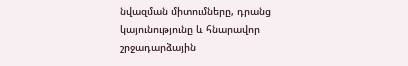նվազման միտումները, դրանց կայունությունը և հնարավոր շրջադարձային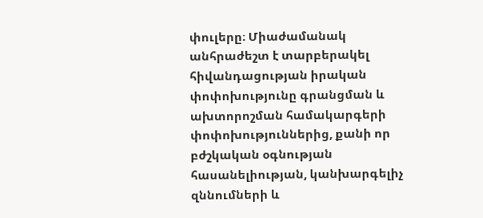փուլերը։ Միաժամանակ անհրաժեշտ է տարբերակել հիվանդացության իրական փոփոխությունը գրանցման և ախտորոշման համակարգերի փոփոխություններից, քանի որ բժշկական օգնության հասանելիության, կանխարգելիչ զննումների և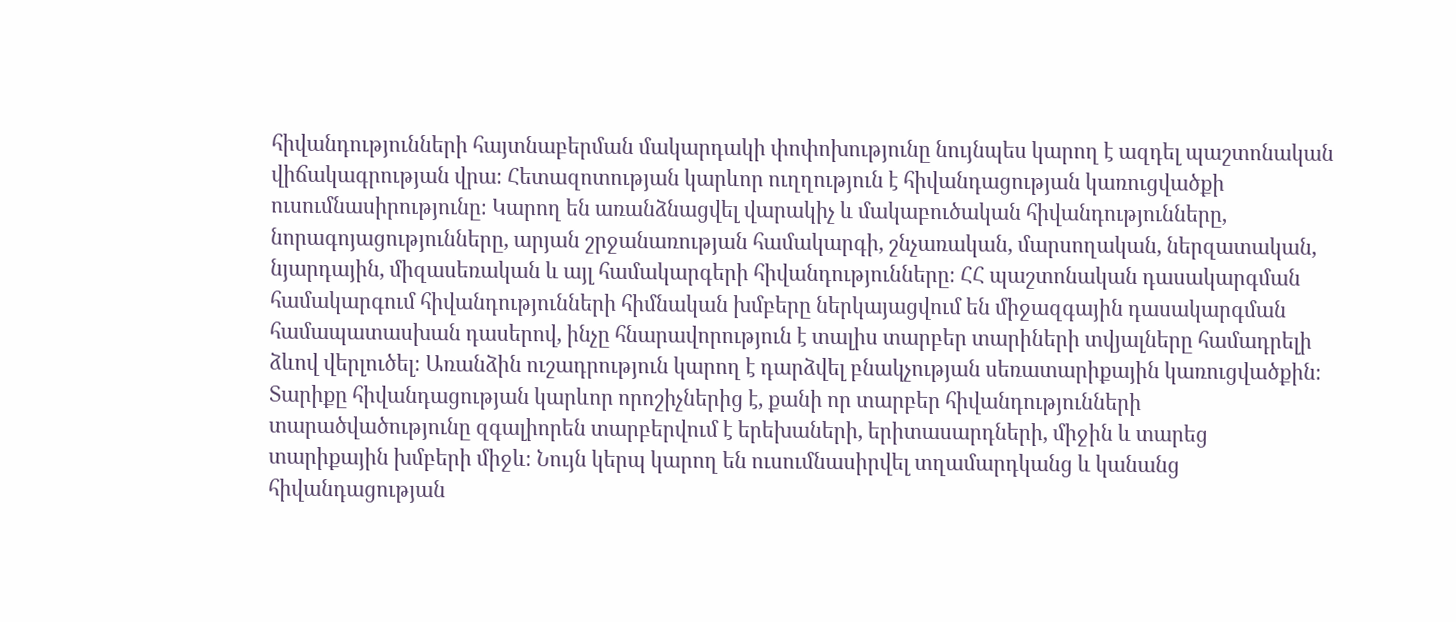հիվանդությունների հայտնաբերման մակարդակի փոփոխությունը նույնպես կարող է ազդել պաշտոնական վիճակագրության վրա։ Հետազոտության կարևոր ուղղություն է հիվանդացության կառուցվածքի ուսումնասիրությունը։ Կարող են առանձնացվել վարակիչ և մակաբուծական հիվանդությունները, նորագոյացությունները, արյան շրջանառության համակարգի, շնչառական, մարսողական, ներզատական, նյարդային, միզասեռական և այլ համակարգերի հիվանդությունները։ ՀՀ պաշտոնական դասակարգման համակարգում հիվանդությունների հիմնական խմբերը ներկայացվում են միջազգային դասակարգման համապատասխան դասերով, ինչը հնարավորություն է տալիս տարբեր տարիների տվյալները համադրելի ձևով վերլուծել։ Առանձին ուշադրություն կարող է դարձվել բնակչության սեռատարիքային կառուցվածքին։ Տարիքը հիվանդացության կարևոր որոշիչներից է, քանի որ տարբեր հիվանդությունների տարածվածությունը զգալիորեն տարբերվում է երեխաների, երիտասարդների, միջին և տարեց տարիքային խմբերի միջև։ Նույն կերպ կարող են ուսումնասիրվել տղամարդկանց և կանանց հիվանդացության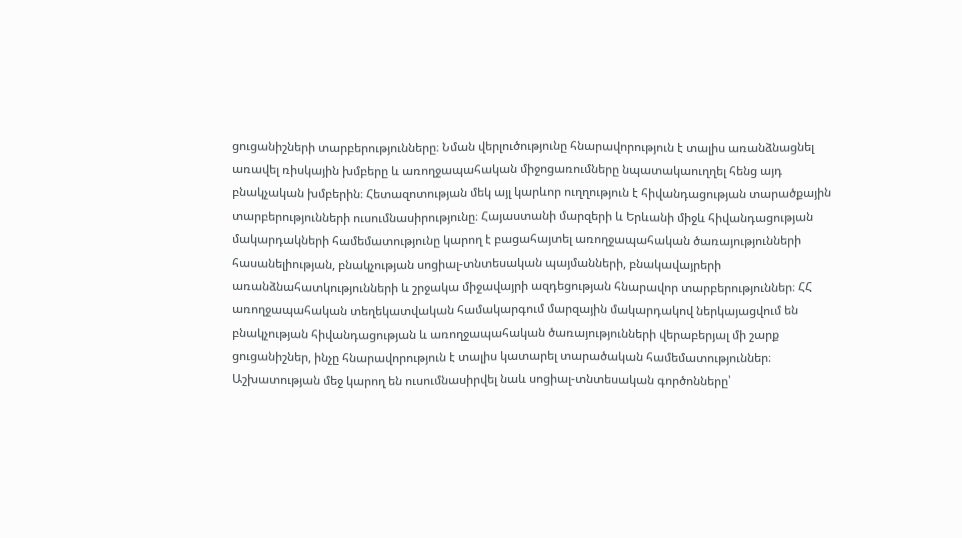ցուցանիշների տարբերությունները։ Նման վերլուծությունը հնարավորություն է տալիս առանձնացնել առավել ռիսկային խմբերը և առողջապահական միջոցառումները նպատակաուղղել հենց այդ բնակչական խմբերին։ Հետազոտության մեկ այլ կարևոր ուղղություն է հիվանդացության տարածքային տարբերությունների ուսումնասիրությունը։ Հայաստանի մարզերի և Երևանի միջև հիվանդացության մակարդակների համեմատությունը կարող է բացահայտել առողջապահական ծառայությունների հասանելիության, բնակչության սոցիալ-տնտեսական պայմանների, բնակավայրերի առանձնահատկությունների և շրջակա միջավայրի ազդեցության հնարավոր տարբերություններ։ ՀՀ առողջապահական տեղեկատվական համակարգում մարզային մակարդակով ներկայացվում են բնակչության հիվանդացության և առողջապահական ծառայությունների վերաբերյալ մի շարք ցուցանիշներ, ինչը հնարավորություն է տալիս կատարել տարածական համեմատություններ։ Աշխատության մեջ կարող են ուսումնասիրվել նաև սոցիալ-տնտեսական գործոնները՝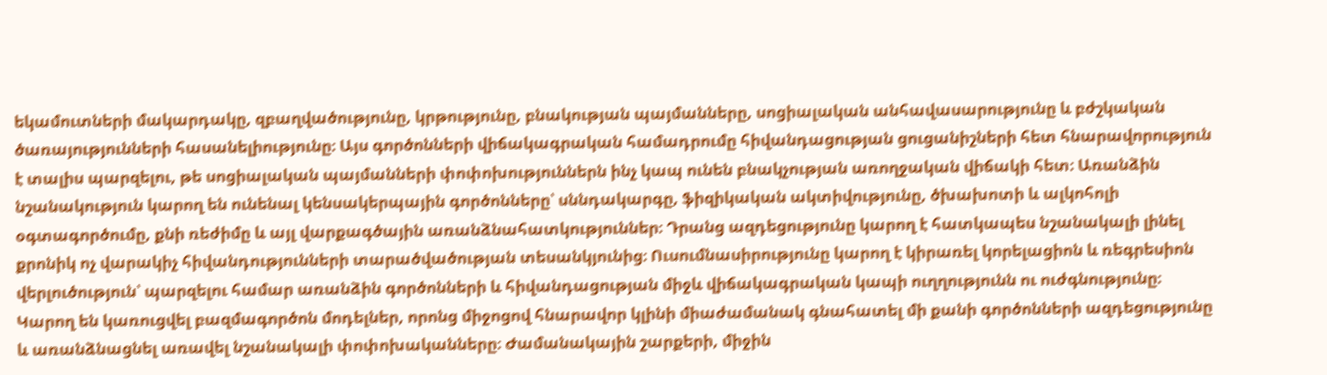եկամուտների մակարդակը, զբաղվածությունը, կրթությունը, բնակության պայմանները, սոցիալական անհավասարությունը և բժշկական ծառայությունների հասանելիությունը։ Այս գործոնների վիճակագրական համադրումը հիվանդացության ցուցանիշների հետ հնարավորություն է տալիս պարզելու, թե սոցիալական պայմանների փոփոխություններն ինչ կապ ունեն բնակչության առողջական վիճակի հետ։ Առանձին նշանակություն կարող են ունենալ կենսակերպային գործոնները՝ սննդակարգը, ֆիզիկական ակտիվությունը, ծխախոտի և ալկոհոլի օգտագործումը, քնի ռեժիմը և այլ վարքագծային առանձնահատկություններ։ Դրանց ազդեցությունը կարող է հատկապես նշանակալի լինել քրոնիկ ոչ վարակիչ հիվանդությունների տարածվածության տեսանկյունից։ Ուսումնասիրությունը կարող է կիրառել կորելացիոն և ռեգրեսիոն վերլուծություն՝ պարզելու համար առանձին գործոնների և հիվանդացության միջև վիճակագրական կապի ուղղությունն ու ուժգնությունը։ Կարող են կառուցվել բազմագործոն մոդելներ, որոնց միջոցով հնարավոր կլինի միաժամանակ գնահատել մի քանի գործոնների ազդեցությունը և առանձնացնել առավել նշանակալի փոփոխականները։ Ժամանակային շարքերի, միջին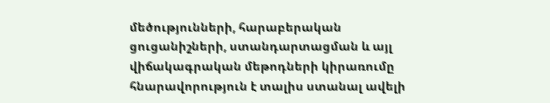մեծությունների, հարաբերական ցուցանիշների, ստանդարտացման և այլ վիճակագրական մեթոդների կիրառումը հնարավորություն է տալիս ստանալ ավելի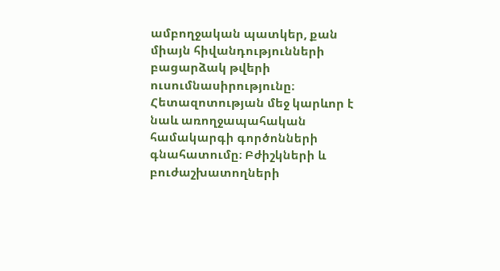ամբողջական պատկեր, քան միայն հիվանդությունների բացարձակ թվերի ուսումնասիրությունը։ Հետազոտության մեջ կարևոր է նաև առողջապահական համակարգի գործոնների գնահատումը։ Բժիշկների և բուժաշխատողների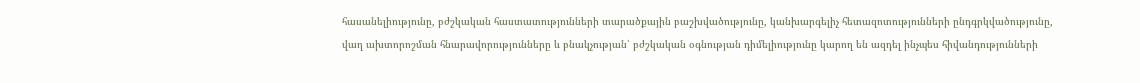հասանելիությունը, բժշկական հաստատությունների տարածքային բաշխվածությունը, կանխարգելիչ հետազոտությունների ընդգրկվածությունը, վաղ ախտորոշման հնարավորությունները և բնակչության՝ բժշկական օգնության դիմելիությունը կարող են ազդել ինչպես հիվանդությունների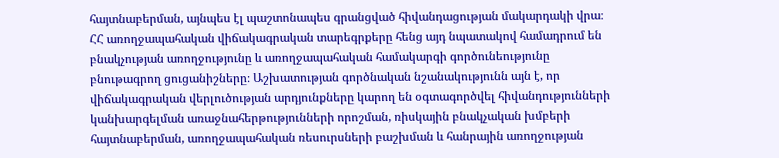հայտնաբերման, այնպես էլ պաշտոնապես գրանցված հիվանդացության մակարդակի վրա։ ՀՀ առողջապահական վիճակագրական տարեգրքերը հենց այդ նպատակով համադրում են բնակչության առողջությունը և առողջապահական համակարգի գործունեությունը բնութագրող ցուցանիշները։ Աշխատության գործնական նշանակությունն այն է, որ վիճակագրական վերլուծության արդյունքները կարող են օգտագործվել հիվանդությունների կանխարգելման առաջնահերթությունների որոշման, ռիսկային բնակչական խմբերի հայտնաբերման, առողջապահական ռեսուրսների բաշխման և հանրային առողջության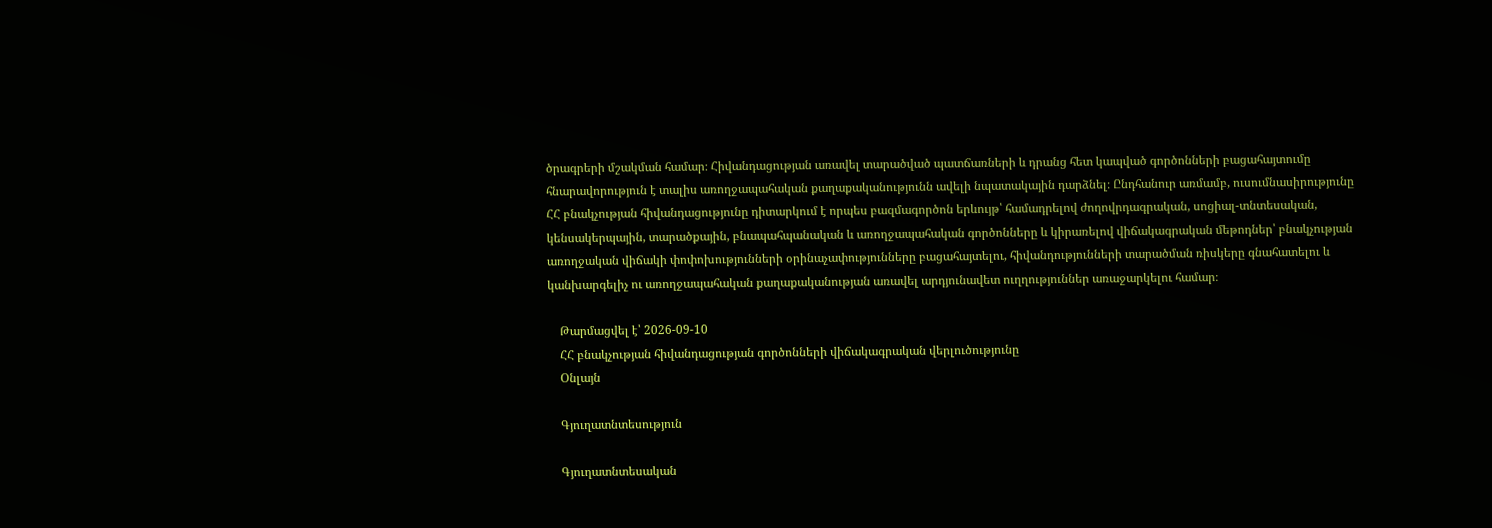ծրագրերի մշակման համար։ Հիվանդացության առավել տարածված պատճառների և դրանց հետ կապված գործոնների բացահայտումը հնարավորություն է տալիս առողջապահական քաղաքականությունն ավելի նպատակային դարձնել։ Ընդհանուր առմամբ, ուսումնասիրությունը ՀՀ բնակչության հիվանդացությունը դիտարկում է որպես բազմագործոն երևույթ՝ համադրելով ժողովրդագրական, սոցիալ-տնտեսական, կենսակերպային, տարածքային, բնապահպանական և առողջապահական գործոնները և կիրառելով վիճակագրական մեթոդներ՝ բնակչության առողջական վիճակի փոփոխությունների օրինաչափությունները բացահայտելու, հիվանդությունների տարածման ռիսկերը գնահատելու և կանխարգելիչ ու առողջապահական քաղաքականության առավել արդյունավետ ուղղություններ առաջարկելու համար։

    Թարմացվել է՝ 2026-09-10
    ՀՀ բնակչության հիվանդացության գործոնների վիճակագրական վերլուծությունը
    Օնլայն

    Գյուղատնտեսություն

    Գյուղատնտեսական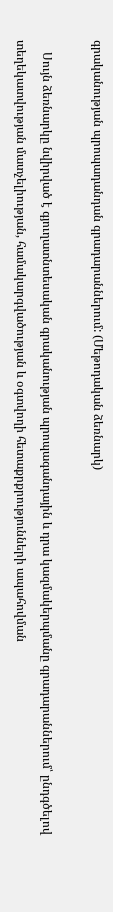գրականության պրոպադանդան գրադարաններում: (Մեթոդական ձեռնարկ)

    Սույն ձեռնարկը նվիրված է գյուղատնտեսական գրականության պրոպագանդային և դրա կազմակերպմանը գրադարաններում՝ ընդգծելով տեղեկատվության մատչելիության, համակարգվածության և օգտվողի հետաքրքրությունների ապահովման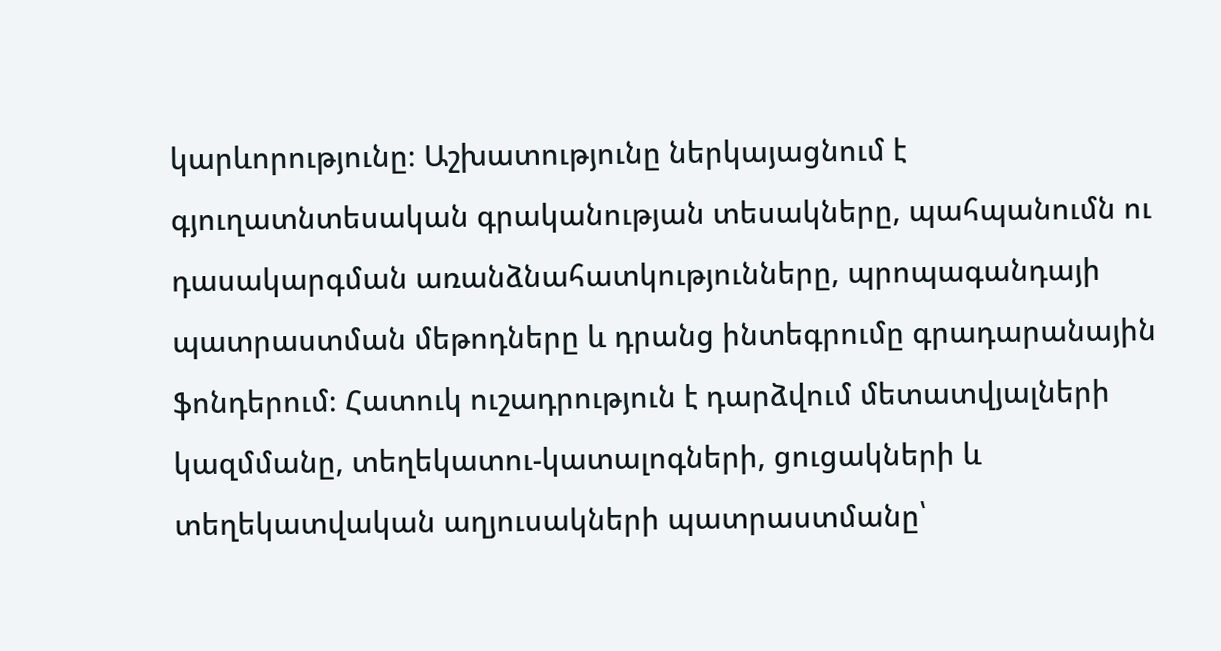կարևորությունը։ Աշխատությունը ներկայացնում է գյուղատնտեսական գրականության տեսակները, պահպանումն ու դասակարգման առանձնահատկությունները, պրոպագանդայի պատրաստման մեթոդները և դրանց ինտեգրումը գրադարանային ֆոնդերում։ Հատուկ ուշադրություն է դարձվում մետատվյալների կազմմանը, տեղեկատու-կատալոգների, ցուցակների և տեղեկատվական աղյուսակների պատրաստմանը՝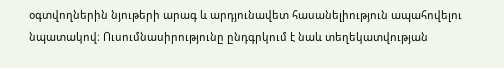օգտվողներին նյութերի արագ և արդյունավետ հասանելիություն ապահովելու նպատակով։ Ուսումնասիրությունը ընդգրկում է նաև տեղեկատվության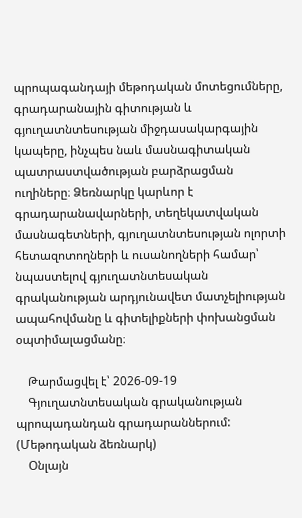պրոպագանդայի մեթոդական մոտեցումները, գրադարանային գիտության և գյուղատնտեսության միջդասակարգային կապերը, ինչպես նաև մասնագիտական պատրաստվածության բարձրացման ուղիները։ Ձեռնարկը կարևոր է գրադարանավարների, տեղեկատվական մասնագետների, գյուղատնտեսության ոլորտի հետազոտողների և ուսանողների համար՝ նպաստելով գյուղատնտեսական գրականության արդյունավետ մատչելիության ապահովմանը և գիտելիքների փոխանցման օպտիմալացմանը։

    Թարմացվել է՝ 2026-09-19
    Գյուղատնտեսական գրականության պրոպադանդան գրադարաններում: (Մեթոդական ձեռնարկ)
    Օնլայն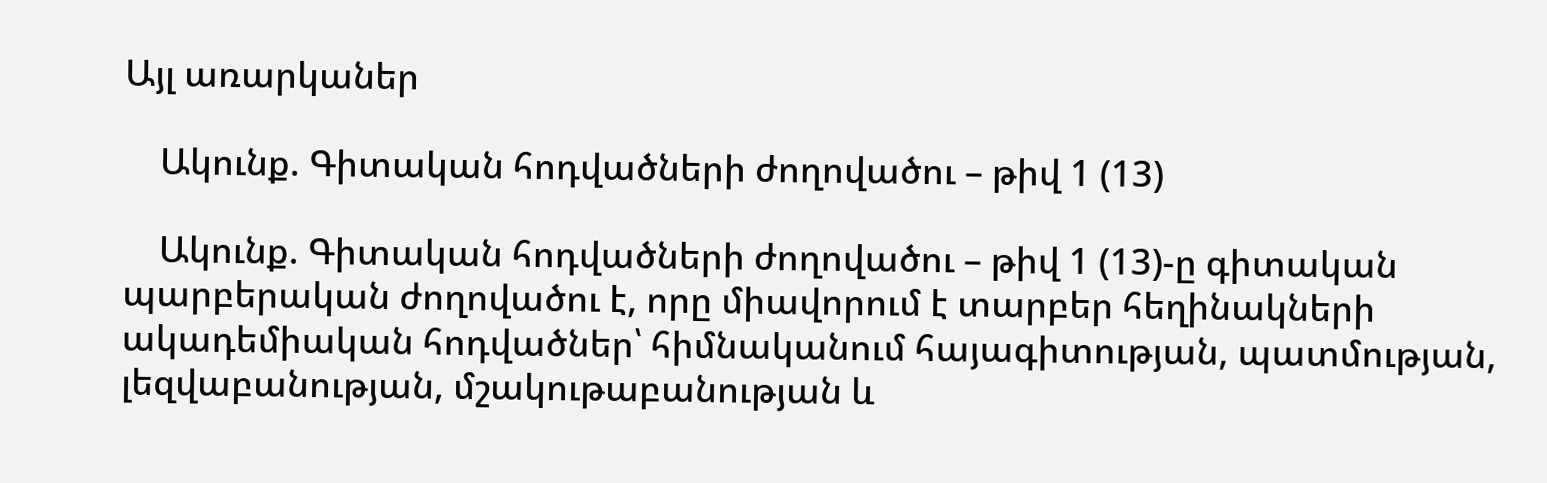Այլ առարկաներ

    Ակունք. Գիտական հոդվածների ժողովածու – թիվ 1 (13)

    Ակունք. Գիտական հոդվածների ժողովածու – թիվ 1 (13)-ը գիտական պարբերական ժողովածու է, որը միավորում է տարբեր հեղինակների ակադեմիական հոդվածներ՝ հիմնականում հայագիտության, պատմության, լեզվաբանության, մշակութաբանության և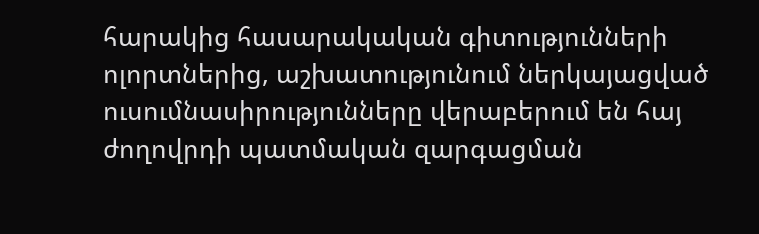հարակից հասարակական գիտությունների ոլորտներից, աշխատությունում ներկայացված ուսումնասիրությունները վերաբերում են հայ ժողովրդի պատմական զարգացման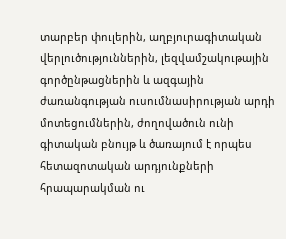տարբեր փուլերին, աղբյուրագիտական վերլուծություններին, լեզվամշակութային գործընթացներին և ազգային ժառանգության ուսումնասիրության արդի մոտեցումներին, ժողովածուն ունի գիտական բնույթ և ծառայում է որպես հետազոտական արդյունքների հրապարակման ու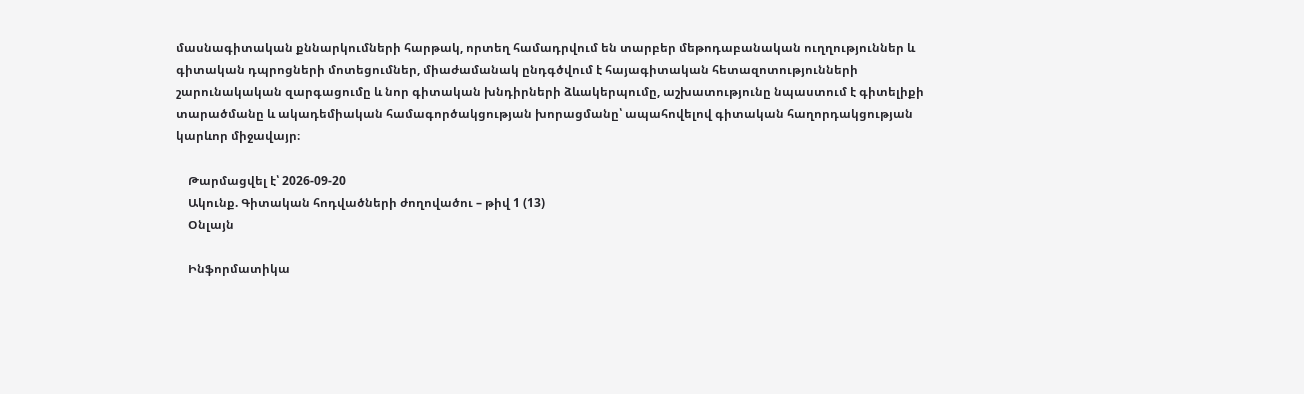մասնագիտական քննարկումների հարթակ, որտեղ համադրվում են տարբեր մեթոդաբանական ուղղություններ և գիտական դպրոցների մոտեցումներ, միաժամանակ ընդգծվում է հայագիտական հետազոտությունների շարունակական զարգացումը և նոր գիտական խնդիրների ձևակերպումը, աշխատությունը նպաստում է գիտելիքի տարածմանը և ակադեմիական համագործակցության խորացմանը՝ ապահովելով գիտական հաղորդակցության կարևոր միջավայր։

    Թարմացվել է՝ 2026-09-20
    Ակունք. Գիտական հոդվածների ժողովածու – թիվ 1 (13)
    Օնլայն

    Ինֆորմատիկա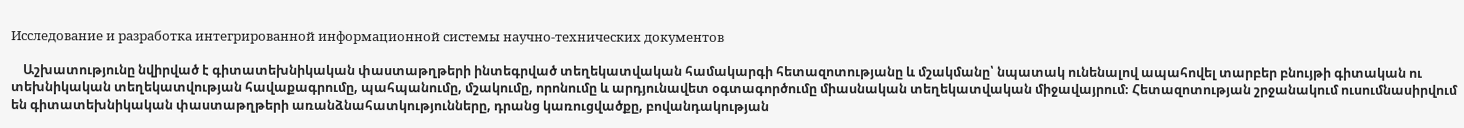Исследование и разработка интегрированной информационной системы научно-технических документов

    Աշխատությունը նվիրված է գիտատեխնիկական փաստաթղթերի ինտեգրված տեղեկատվական համակարգի հետազոտությանը և մշակմանը՝ նպատակ ունենալով ապահովել տարբեր բնույթի գիտական ու տեխնիկական տեղեկատվության հավաքագրումը, պահպանումը, մշակումը, որոնումը և արդյունավետ օգտագործումը միասնական տեղեկատվական միջավայրում։ Հետազոտության շրջանակում ուսումնասիրվում են գիտատեխնիկական փաստաթղթերի առանձնահատկությունները, դրանց կառուցվածքը, բովանդակության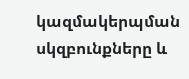կազմակերպման սկզբունքները և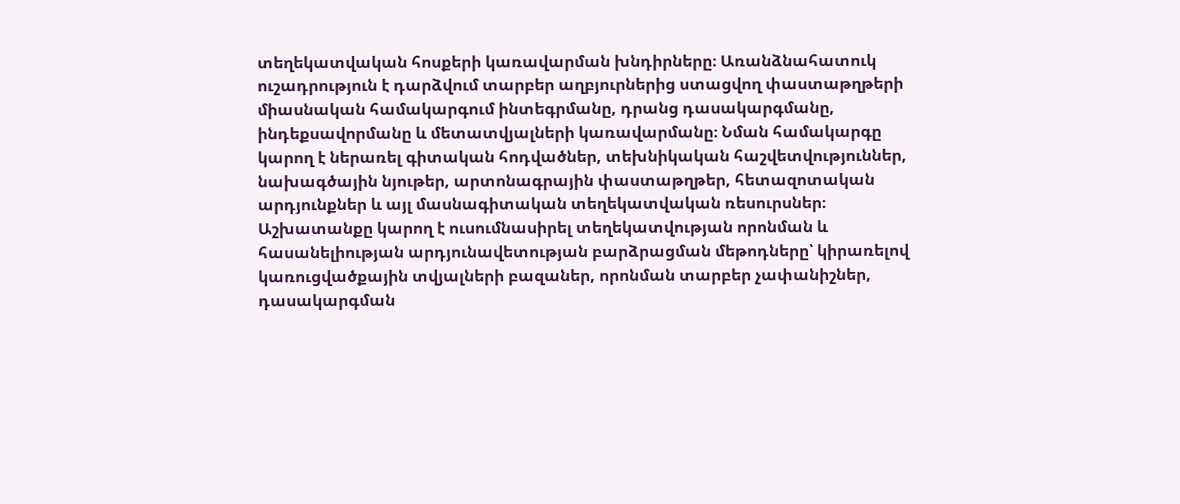տեղեկատվական հոսքերի կառավարման խնդիրները։ Առանձնահատուկ ուշադրություն է դարձվում տարբեր աղբյուրներից ստացվող փաստաթղթերի միասնական համակարգում ինտեգրմանը, դրանց դասակարգմանը, ինդեքսավորմանը և մետատվյալների կառավարմանը։ Նման համակարգը կարող է ներառել գիտական հոդվածներ, տեխնիկական հաշվետվություններ, նախագծային նյութեր, արտոնագրային փաստաթղթեր, հետազոտական արդյունքներ և այլ մասնագիտական տեղեկատվական ռեսուրսներ։ Աշխատանքը կարող է ուսումնասիրել տեղեկատվության որոնման և հասանելիության արդյունավետության բարձրացման մեթոդները՝ կիրառելով կառուցվածքային տվյալների բազաներ, որոնման տարբեր չափանիշներ, դասակարգման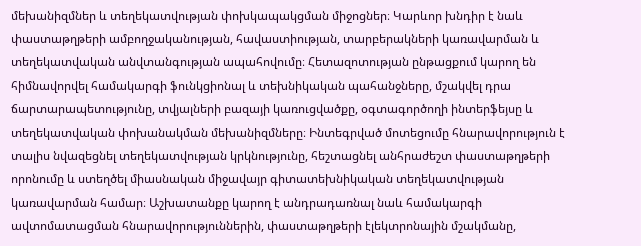մեխանիզմներ և տեղեկատվության փոխկապակցման միջոցներ։ Կարևոր խնդիր է նաև փաստաթղթերի ամբողջականության, հավաստիության, տարբերակների կառավարման և տեղեկատվական անվտանգության ապահովումը։ Հետազոտության ընթացքում կարող են հիմնավորվել համակարգի ֆունկցիոնալ և տեխնիկական պահանջները, մշակվել դրա ճարտարապետությունը, տվյալների բազայի կառուցվածքը, օգտագործողի ինտերֆեյսը և տեղեկատվական փոխանակման մեխանիզմները։ Ինտեգրված մոտեցումը հնարավորություն է տալիս նվազեցնել տեղեկատվության կրկնությունը, հեշտացնել անհրաժեշտ փաստաթղթերի որոնումը և ստեղծել միասնական միջավայր գիտատեխնիկական տեղեկատվության կառավարման համար։ Աշխատանքը կարող է անդրադառնալ նաև համակարգի ավտոմատացման հնարավորություններին, փաստաթղթերի էլեկտրոնային մշակմանը,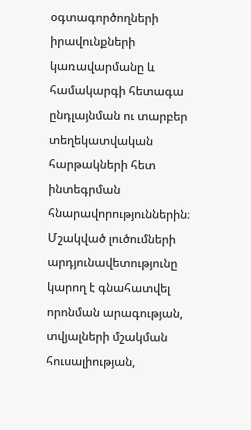օգտագործողների իրավունքների կառավարմանը և համակարգի հետագա ընդլայնման ու տարբեր տեղեկատվական հարթակների հետ ինտեգրման հնարավորություններին։ Մշակված լուծումների արդյունավետությունը կարող է գնահատվել որոնման արագության, տվյալների մշակման հուսալիության,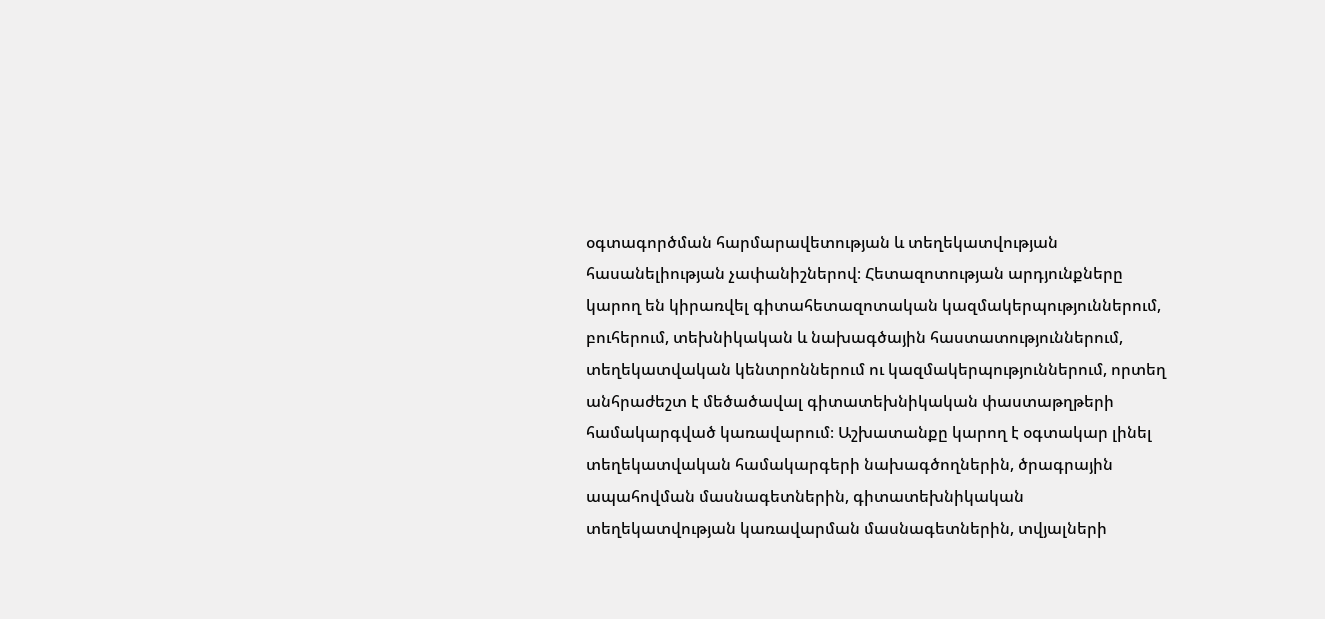օգտագործման հարմարավետության և տեղեկատվության հասանելիության չափանիշներով։ Հետազոտության արդյունքները կարող են կիրառվել գիտահետազոտական կազմակերպություններում, բուհերում, տեխնիկական և նախագծային հաստատություններում, տեղեկատվական կենտրոններում ու կազմակերպություններում, որտեղ անհրաժեշտ է մեծածավալ գիտատեխնիկական փաստաթղթերի համակարգված կառավարում։ Աշխատանքը կարող է օգտակար լինել տեղեկատվական համակարգերի նախագծողներին, ծրագրային ապահովման մասնագետներին, գիտատեխնիկական տեղեկատվության կառավարման մասնագետներին, տվյալների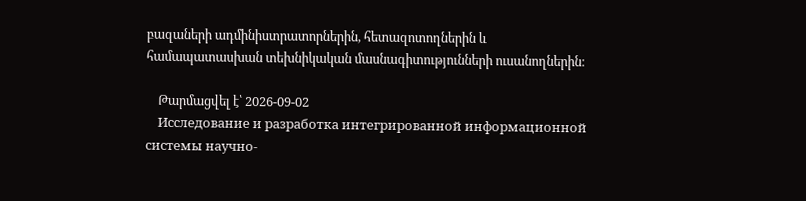բազաների ադմինիստրատորներին, հետազոտողներին և համապատասխան տեխնիկական մասնագիտությունների ուսանողներին։

    Թարմացվել է՝ 2026-09-02
    Исследование и разработка интегрированной информационной системы научно-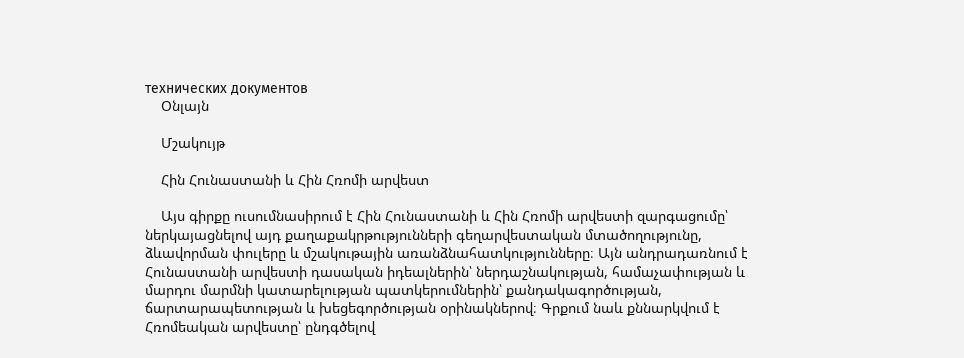технических документов
    Օնլայն

    Մշակույթ

    Հին Հունաստանի և Հին Հռոմի արվեստ

    Այս գիրքը ուսումնասիրում է Հին Հունաստանի և Հին Հռոմի արվեստի զարգացումը՝ ներկայացնելով այդ քաղաքակրթությունների գեղարվեստական մտածողությունը, ձևավորման փուլերը և մշակութային առանձնահատկությունները։ Այն անդրադառնում է Հունաստանի արվեստի դասական իդեալներին՝ ներդաշնակության, համաչափության և մարդու մարմնի կատարելության պատկերումներին՝ քանդակագործության, ճարտարապետության և խեցեգործության օրինակներով։ Գրքում նաև քննարկվում է Հռոմեական արվեստը՝ ընդգծելով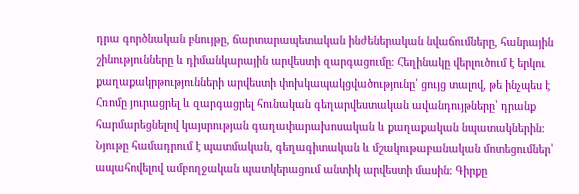դրա գործնական բնույթը, ճարտարապետական ինժեներական նվաճումները, հանրային շինությունները և դիմանկարային արվեստի զարգացումը։ Հեղինակը վերլուծում է երկու քաղաքակրթությունների արվեստի փոխկապակցվածությունը՝ ցույց տալով, թե ինչպես է Հռոմը յուրացրել և զարգացրել հունական գեղարվեստական ավանդույթները՝ դրանք հարմարեցնելով կայսրության գաղափարախոսական և քաղաքական նպատակներին։ Նյութը համադրում է պատմական, գեղագիտական և մշակութաբանական մոտեցումներ՝ ապահովելով ամբողջական պատկերացում անտիկ արվեստի մասին։ Գիրքը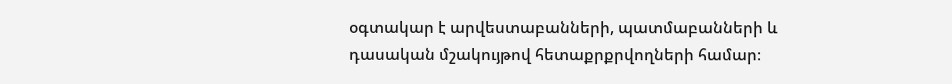օգտակար է արվեստաբանների, պատմաբանների և դասական մշակույթով հետաքրքրվողների համար։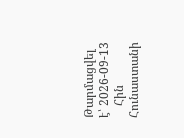Թարմացվել է՝ 2026-09-13
    Հին Հունաստանի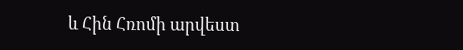և Հին Հռոմի արվեստ